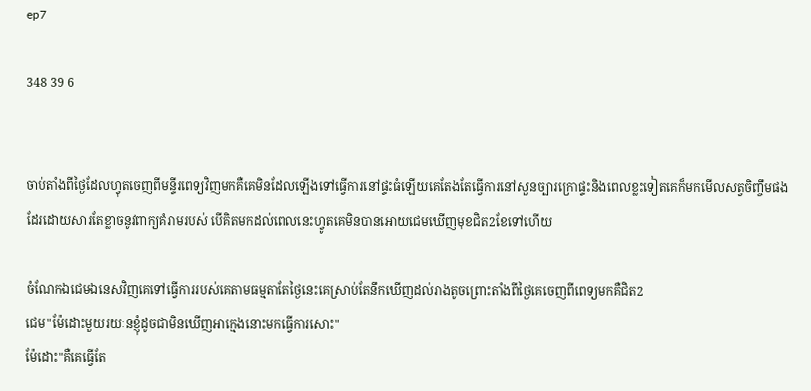ep7

348 39 6


ចាប់តាំងពីថ្ងៃដែលហ្វុតចេញពីមន្ទីរពេទ្យវិញមកគឺគេមិនដែលឡេីងទៅធ្វេីការនៅផ្ទះធំឡេីយគេតែងតែធ្វេីការនៅសួនច្បារក្រោផ្ទះនិងពេលខ្លះទៀតគេក៏មកមេីលសត្វចិញ្ចឹមផងដែរដោយសារតែខ្លាចនូវពាក្យគំរាមរបស់ បេីគិតមកដល់ពេលនេះហ្វូតគេមិនបានអោយជេមឃេីញមុខជិត2ខែទៅហេីយ

ចំណែកឯជេមឯនេសវិញគេទៅធ្វេីការរបស់គេតាមធម្មតាតែថ្ងៃនេះគេស្រាប់តែនឹកឃេីញដល់រាងតូចព្រោះតាំងពីថ្ងៃគេចេញពីពេទ្យមកគឺជិត2
ជេម"ម៉ែដោះមួយរយៈនខ្ញុំដូចជាមិនឃេីញអាក្មេងនោះមកធ្វេីការសោះ"
ម៉ែដោះ"គឺគេធ្វេីតែ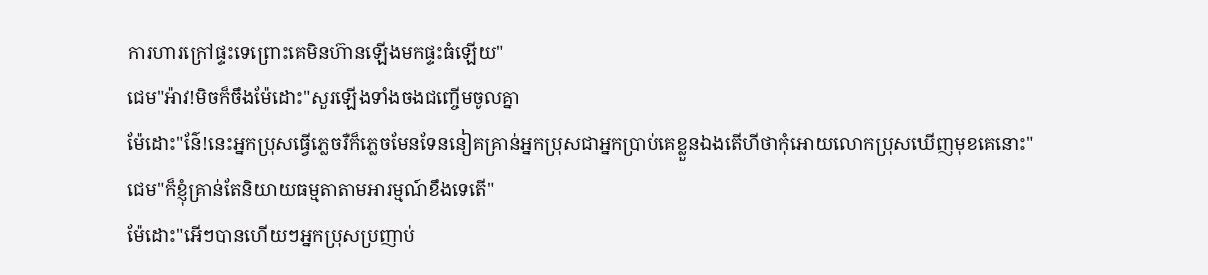ការហារក្រៅផ្ទះទេព្រោះគេមិនហ៊ានឡេីងមកផ្ទះធំឡេីយ"
ជេម"អ៉ាវ!មិចក៏ចឹងម៉ែដោះ"សួរឡេីងទាំងចងជញ្ចេីមចូលគ្នា
ម៉ែដោះ"ន៌ែ!នេះអ្នកប្រុសធ្វេីភ្លេចរឺក៏ភ្លេចមែនទែននៀគគ្រាន់អ្នកប្រុសជាអ្នកប្រាប់គេខ្លួនឯងតេីហីថាកុំអោយលោកប្រុសឃេីញមុខគេនោះ"
ជេម"ក៏ខ្ញុំគ្រាន់តែនិយាយធម្មតាតាមអារម្មណ៍ខឹងទេតេី"
ម៉ែដោះ"អេីៗបានហេីយៗអ្នកប្រុសប្រញាប់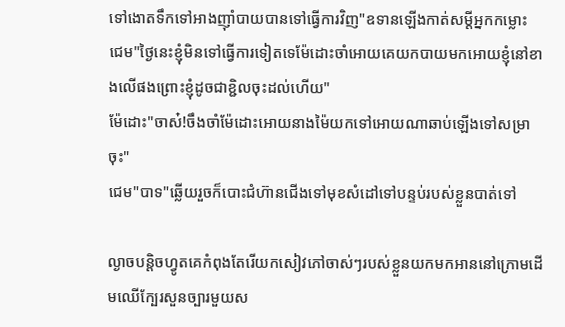ទៅងោតទឹកទៅអាងញុាំបាយបានទៅធ្វេីការវិញ"ឧទានឡេីងកាត់សម្តីអ្នកកម្លោះ
ជេម"ថ្ងៃនេះខ្ញុំមិនទៅធ្វេីការទៀតទេម៉ែដោះចាំអោយគេយកបាយមកអោយខ្ញុំនៅខាងលេីផងព្រោះខ្ញុំដូចជាខ្ជិលចុះដល់ហេីយ"
ម៉ែដោះ"ចាស៎!ចឹងចាំម៉ែដោះអោយនាងម៉ៃយកទៅអោយណាឆាប់ឡេីងទៅសម្រាចុះ"
ជេម"បាទ"ឆ្លេីយរួចក៏បោះជំហ៊ានជេីងទៅមុខសំដៅទៅបន្ទប់របស់ខ្លួនបាត់ទៅ

ល្ងាចបន្តិចហ្វូតគេកំពុងតែរេីយកសៀវភៅចាស់ៗរបស់ខ្លួនយកមកអាននៅក្រោមដេីមឈេីក្បែរសួនច្បារមួយស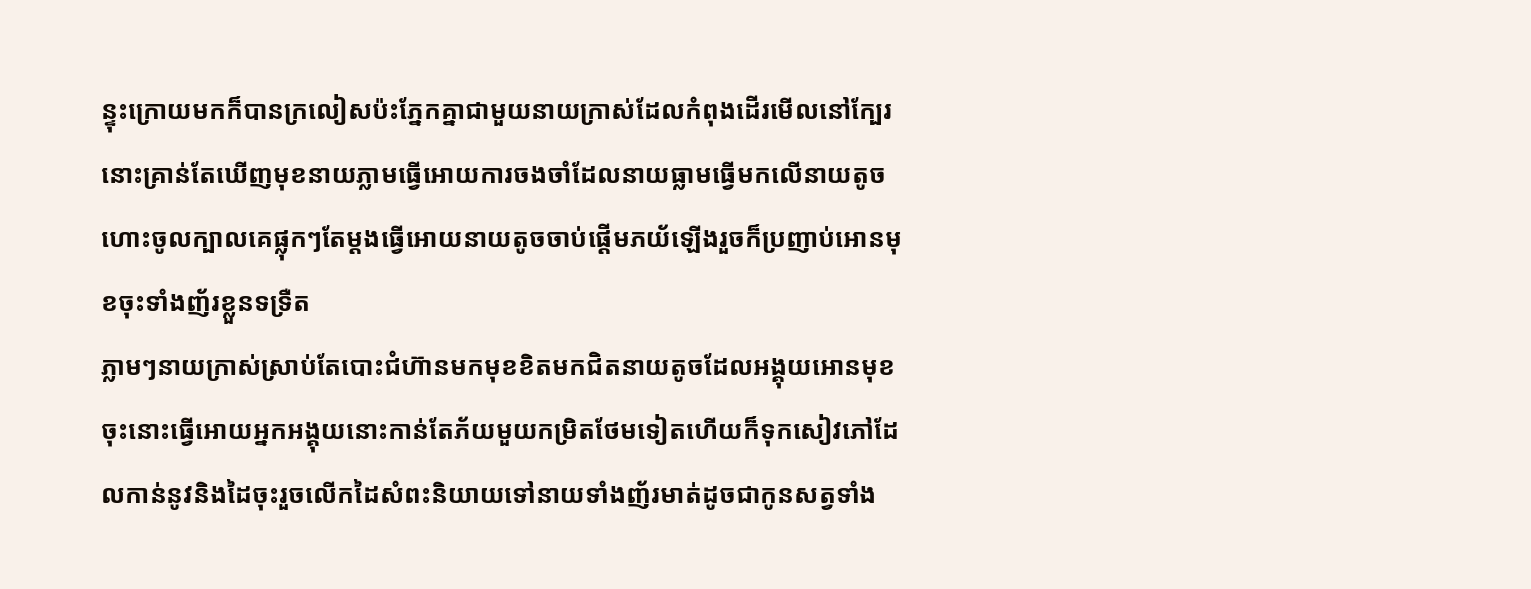ន្ទុះក្រោយមកក៏បានក្រលៀសប៉ះភ្នែកគ្នាជាមួយនាយក្រាស់ដែលកំពុងដេីរមេីលនៅក្បែរនោះគ្រាន់តែឃេីញមុខនាយភ្លាមធ្វេីអោយការចងចាំដែលនាយធ្លាមធ្វេីមកលេីនាយតូចហោះចូលក្បាលគេផ្លុកៗតែម្តងធ្វេីអោយនាយតូចចាប់ផ្តេីមភយ័ឡេីងរួចក៏ប្រញាប់អោនមុខចុះទាំងញ័រខ្លួនទទ្រឺត
ភ្លាមៗនាយក្រាស់ស្រាប់តែបោះជំហ៊ានមកមុខខិតមកជិតនាយតូចដែលអង្គុយអោនមុខចុះនោះធ្វេីអោយអ្នកអង្គុយនោះកាន់តែភ័យមួយកម្រិតថែមទៀតហេីយក៏ទុកសៀវភៅដែលកាន់នូវនិងដៃចុះរួចលេីកដៃសំពះនិយាយទៅនាយទាំងញ័រមាត់ដូចជាកូនសត្វទាំង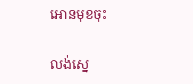អោនមុខចុះ

លង់ស្នេ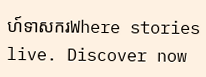ហ៍ទាសករWhere stories live. Discover now